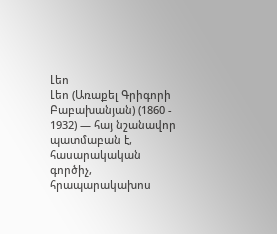Լեո
Լեո (Առաքել Գրիգորի Բաբախանյան) (1860 - 1932) ― հայ նշանավոր պատմաբան է, հասարակական գործիչ, հրապարակախոս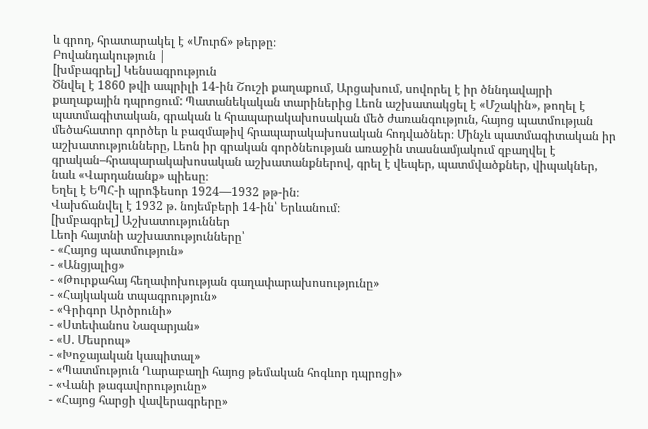և գրող, հրատարակել է «Մուրճ» թերթը։
Բովանդակություն |
[խմբագրել] Կենսագրություն
Ծնվել է 1860 թվի ապրիլի 14-ին Շուշի քաղաքում, Արցախում, սովորել է իր ծննդավայրի քաղաքային դպրոցում: Պատանեկական տարիներից Լեոն աշխատակցել է «Մշակին», թողել է պատմագիտական, գրական և հրապարակախոսական մեծ ժառանգություն, հայոց պատմության մեծահատոր գործեր և բազմաթիվ հրապարակախոսական հոդվածներ։ Մինչև պատմագիտական իր աշխատությունները, Լեոն իր գրական գործնեության առաջին տասնամյակում զբաղվել է գրական–հրապարակախոսական աշխատանքներով, գրել է վեպեր, պատմվածքներ, վիպակներ, նաև «Վարդանանք» պիեսը։
Եղել է ԵՊՀ-ի պրոֆեսոր 1924—1932 թթ-ին։
Վախճանվել է 1932 թ. նոյեմբերի 14-ին՝ Երևանում։
[խմբագրել] Աշխատություններ
Լեոի հայտնի աշխատությունները՝
- «Հայոց պատմություն»
- «Անցյալից»
- «Թուրքահայ հեղափոխության գաղափարախոսությունը»
- «Հայկական տպագրություն»
- «Գրիգոր Արծրունի»
- «Ստեփանոս Նազարյան»
- «Ս. Մեսրոպ»
- «Խոջայական կապիտալ»
- «Պատմություն Ղարաբաղի հայոց թեմական հոգևոր դպրոցի»
- «Վանի թագավորությունը»
- «Հայոց հարցի վավերագրերը»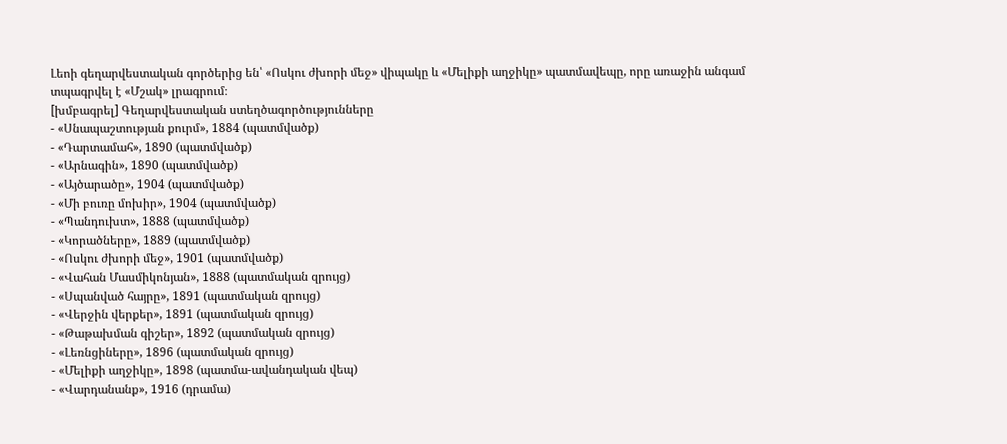Լեոի գեղարվեստական գործերից են՝ «Ոսկու ժխորի մեջ» վիպակը և «Մելիքի աղջիկը» պատմավեպը, որը առաջին անգամ տպագրվել է «Մշակ» լրագրում։
[խմբագրել] Գեղարվեստական ստեղծագործությունները
- «Սնապաշտության քուրմ», 1884 (պատմվածք)
- «Դարտամահ», 1890 (պատմվածք)
- «Արնագին», 1890 (պատմվածք)
- «Այծարածը», 1904 (պատմվածք)
- «Մի բուռը մոխիր», 1904 (պատմվածք)
- «Պանդուխտ», 1888 (պատմվածք)
- «Կորածները», 1889 (պատմվածք)
- «Ոսկու ժխորի մեջ», 1901 (պատմվածք)
- «Վահան Մասմիկոնյան», 1888 (պատմական զրույց)
- «Սպանված հայրը», 1891 (պատմական զրույց)
- «Վերջին վերքեր», 1891 (պատմական զրույց)
- «Թաթախման գիշեր», 1892 (պատմական զրույց)
- «Լեռնցիները», 1896 (պատմական զրույց)
- «Մելիքի աղջիկը», 1898 (պատմա-ավանդական վեպ)
- «Վարդանանք», 1916 (դրամա)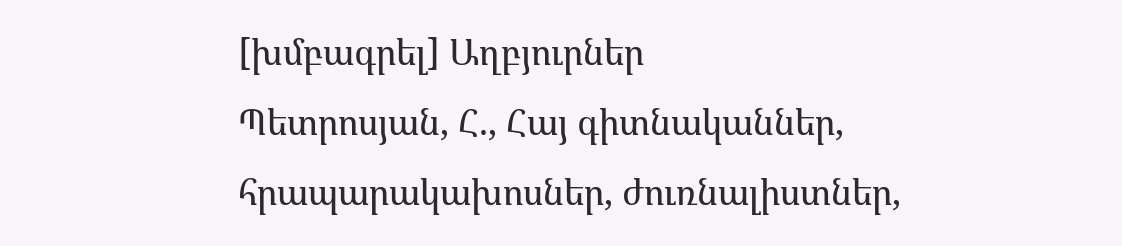[խմբագրել] Աղբյուրներ
Պետրոսյան, Հ., Հայ գիտնականներ, հրապարակախոսներ, ժուռնալիստներ,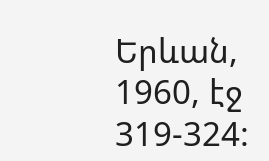Երևան, 1960, էջ 319-324: